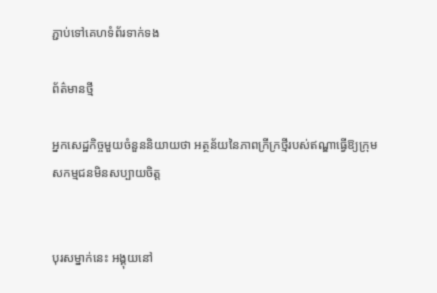ភ្ជាប់ទៅគេហទំព័រទាក់ទង

ព័ត៌មានថ្មី

អ្នកសេដ្ឋកិច្ចមួយចំនួននិយាយថា អត្ថន័យនៃភាពក្រីក្រថ្មីរបស់ឥណ្ឌាធ្វើឱ្យក្រុមសកម្មជនមិនសប្បាយចិត្ត


បុរសម្នាក់នេះ អង្គុយនៅ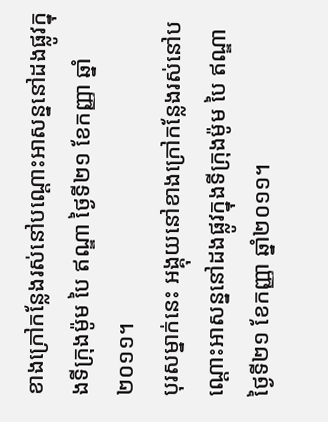ខាងក្រៅកន្លែងរស់នៅបណ្តោះអាសន្ននៅដងផ្លូវក្នុងទីក្រុងម៉ូម បៃ ឥណ្ឌា ថ្ងៃទី២១ ខែកញ្ញា ឆ្នាំ២០១១។
បុរសម្នាក់នេះ អង្គុយនៅខាងក្រៅកន្លែងរស់នៅបណ្តោះអាសន្ននៅដងផ្លូវក្នុងទីក្រុងម៉ូម បៃ ឥណ្ឌា ថ្ងៃទី២១ ខែកញ្ញា ឆ្នាំ២០១១។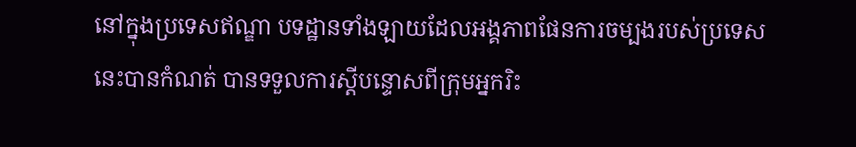នៅក្នុងប្រទេសឥណ្ឌា បទដ្ឋានទាំងឡាយដែលអង្គភាពផែនការចម្បងរបស់ប្រទេសនេះបានកំណត់ បានទទួលការស្តីបន្ទោសពីក្រុមអ្នករិះ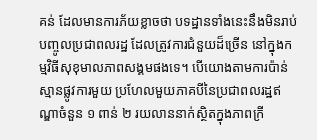គន់ ដែលមានការភ័យខ្លាចថា បទដ្ឋានទាំងនេះនឹងមិនរាប់បញ្ចូលប្រជាពលរដ្ឋ ដែលត្រូវការជំនួយដ៏ច្រើន នៅក្នុងកម្មវិធីសុខុមាលភាពសង្គមផងទេ។ បើយោងតាមការប៉ាន់ស្មានផ្លូវការមួយ ប្រហែលមួយភាគបីនៃប្រជាពលរដ្ឋឥណ្ឌាចំនួន ១ ពាន់ ២ រយលាននាក់ស្ថិតក្នុងភាពក្រី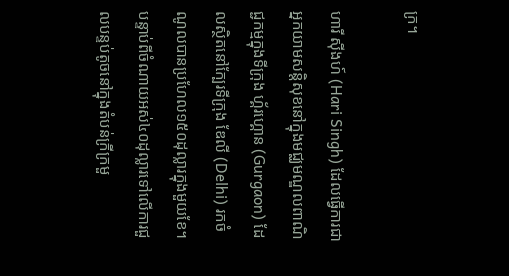ក្រ។

ហារី ស៊ីងហ៍ (Hari Singh) ដែលធ្វើការជាអ្នកយាមសន្តិសុខនៅក្នុងមជ្ឈមណ្ឌលពាណិជ្ជកម្មក្នុងទីក្រុង ហ្គ័រហ្គោន (Gurgaon) ដែលស្ថិតនៅក្បែរទីក្រុង ឌែលី (Delhi) រកចំណូលបានប្រហែល១៥០ដុល្លារក្នុងមួយខែ។ បន្ទាប់ពីចំណាយអស់៤០ដុល្លារទៅលើការជួលបន្ទប់តូចនៅក្នុងតំបន់ក្រីក្រមួ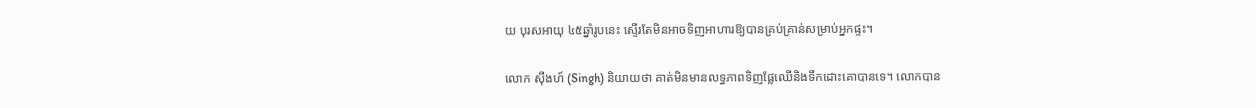យ បុរសអាយុ ៤៥ឆ្នាំរូបនេះ ស្ទើរតែមិនអាចទិញអាហារឱ្យបានគ្រប់គ្រាន់សម្រាប់អ្នកផ្ទះ។

លោក ស៊ីងហ៍ (Singh) និយាយថា គាត់មិនមានលទ្ធភាពទិញផ្លែឈើនិងទឹកដោះគោបានទេ។ លោកបាន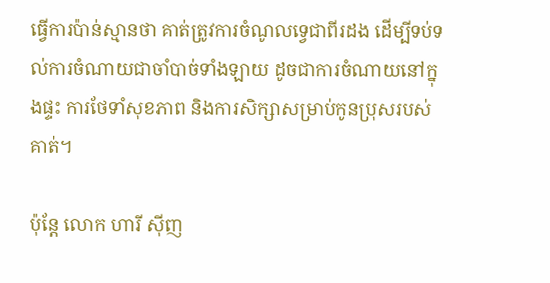ធ្វើការប៉ាន់ស្មានថា គាត់ត្រូវការចំណូលទ្វេជាពីរដង ដើម្បីទប់ទល់ការចំណាយជាចាំបាច់ទាំងឡាយ ដូចជាការចំណាយនៅក្នុងផ្ទះ ការថែទាំសុខភាព និងការសិក្សាសម្រាប់កូនប្រុសរបស់គាត់។

ប៉ុន្តែ លោក ហារី ស៊ីញ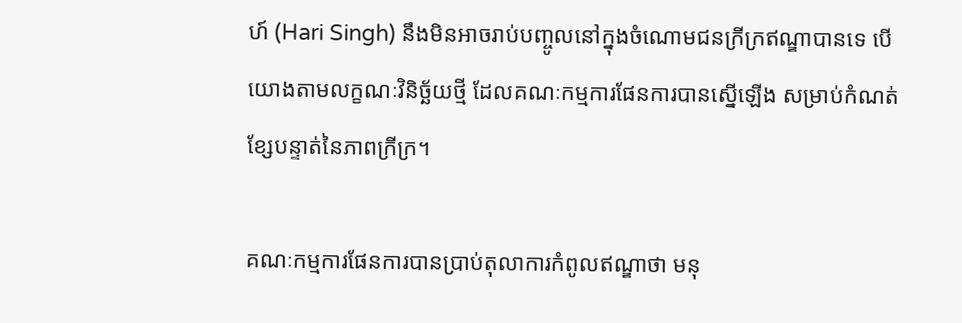ហ៍ (Hari Singh) នឹងមិនអាចរាប់បញ្ចូលនៅក្នុងចំណោមជនក្រីក្រឥណ្ឌាបានទេ បើយោងតាមលក្ខណៈវិនិច្ឆ័យថ្មី ដែលគណៈកម្មការផែនការបានស្នើឡើង សម្រាប់កំណត់ខ្សែបន្ទាត់នៃភាពក្រីក្រ។

គណៈកម្មការផែនការបានប្រាប់តុលាការកំពូលឥណ្ឌាថា មនុ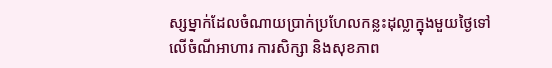ស្សម្នាក់ដែលចំណាយប្រាក់ប្រហែលកន្លះដុល្លាក្នុងមួយថ្ងៃទៅលើចំណីអាហារ ការសិក្សា និងសុខភាព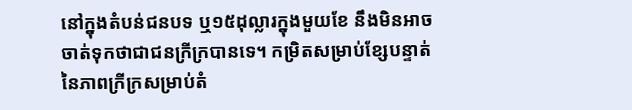នៅក្នុងតំបន់ជនបទ ឬ១៥ដុល្លារក្នុងមួយខែ នឹងមិនអាចចាត់ទុកថាជាជនក្រីក្របានទេ។ កម្រិតសម្រាប់ខ្សែបន្ទាត់នៃភាពក្រីក្រសម្រាប់តំ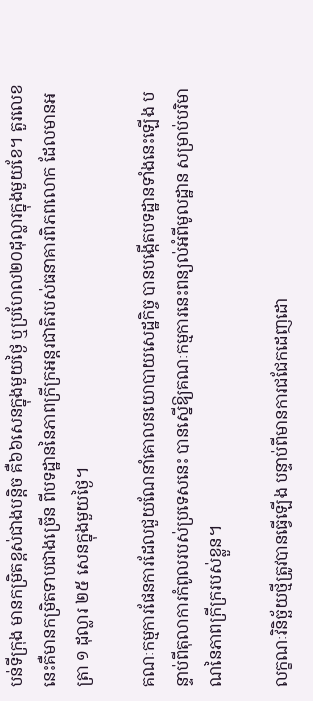បន់ទីក្រុង មានកម្រិតខ្ពស់ជាងបន្តិច គឺ៦៦សេនក្នុងមួយថ្ងៃ ឬប្រហែល២០ដុល្លារក្នុងមួយខែ។ តួរលេខនេះគឺមានកម្រិតទាបជាងច្រើន ពីបទដ្ឋាននៃភាពក្រីក្រអន្តរជាតិរបស់ធនាគារពិភពលោក ដែលមានអត្រា ១ ដុល្លារ ២៥ សេនក្នុងមួយថ្ងៃ។

គណៈកម្មការផែនការដែលជួយណែនាំគោលនយោបាយសេដ្ឋកិច្ច បានបង្កើតបទដ្ឋានទាំងនេះឡើង បន្ទាប់ពីតុលាការកំពូលរបស់ប្រទេសនេះ បានស្នើឱ្យគណៈកម្មការនេះពន្យល់អំពីមូលដ្ឋាន សម្រាប់បរិមាណនៃភាពក្រីក្ររបស់ខ្លួន។

លក្ខណៈវិនិច្ឆ័យថ្មីត្រូវបានធ្វើឡើង បន្ទាប់ពីមានការជជែកដេញដោ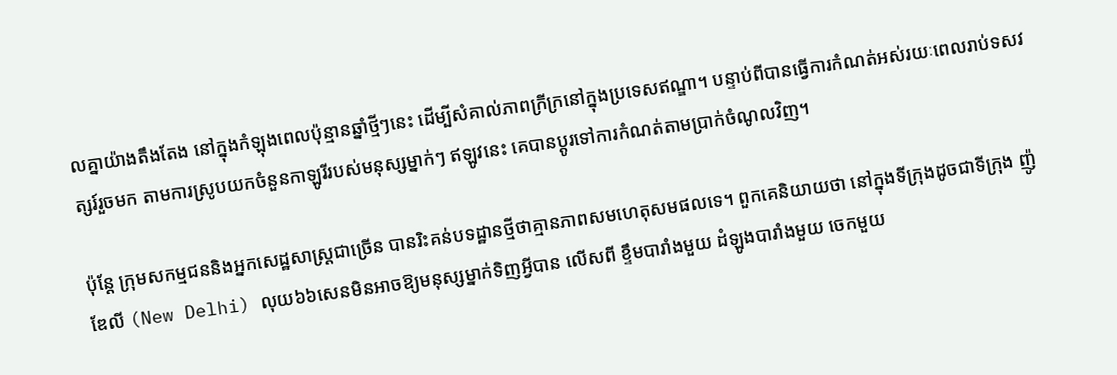លគ្នាយ៉ាងតឹងតែង នៅក្នុងកំឡុងពេលប៉ុន្មានឆ្នាំថ្មីៗនេះ ដើម្បីសំគាល់ភាពក្រីក្រនៅក្នុងប្រទេសឥណ្ឌា។ បន្ទាប់ពីបានធ្វើការកំណត់អស់រយៈពេលរាប់ទសវត្សរ៍រួចមក តាមការស្រូបយកចំនួនកាឡូរីរបស់មនុស្សម្នាក់ៗ ឥឡូវនេះ គេបានប្តូរទៅការកំណត់តាមប្រាក់ចំណូលវិញ។

ប៉ុន្តែ ក្រុមសកម្មជននិងអ្នកសេដ្ឋសាស្រ្តជាច្រើន បានរិះគន់បទដ្ឋានថ្មីថាគ្មានភាពសមហេតុសមផលទេ។ ពួកគេនិយាយថា នៅក្នុងទីក្រុងដូចជាទីក្រុង ញ៉ូ ឌែលី (New Delhi) លុយ៦៦សេនមិនអាចឱ្យមនុស្សម្នាក់ទិញអ្វីបាន លើសពី ខ្ទឹមបារាំងមួយ ដំឡូងបារាំងមួយ ចេកមួយ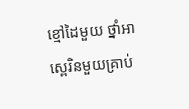ខ្មៅដៃមួយ ថ្នាំអាស្ពេរិនមួយគ្រាប់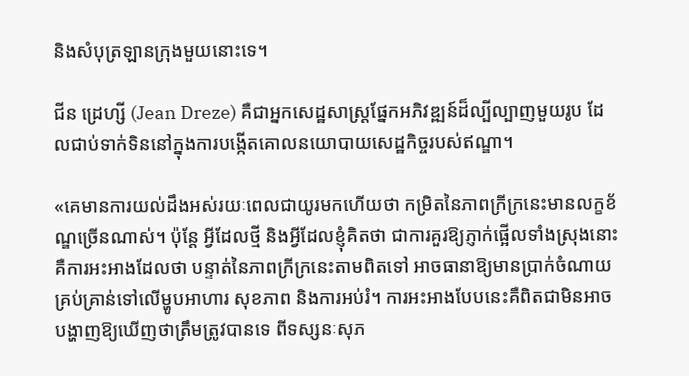និងសំបុត្រឡានក្រុងមួយនោះទេ។

ជីន ដ្រេហ្សី (Jean Dreze) គឺជាអ្នកសេដ្ឋសាស្រ្តផ្នែកអភិវឌ្ឍន៍ដ៏ល្បីល្បាញមួយរូប ដែលជាប់ទាក់ទិននៅក្នុងការបង្កើតគោលនយោបាយសេដ្ឋកិច្ចរបស់ឥណ្ឌា។

«គេមានការយល់ដឹងអស់រយៈពេលជាយូរមកហើយថា កម្រិតនៃភាពក្រីក្រនេះមានលក្ខខ័ណ្ឌច្រើនណាស់។ ប៉ុន្តែ អ្វីដែលថ្មី និងអ្វីដែលខ្ញុំគិតថា ជាការគួរឱ្យភ្ញាក់ផ្អើលទាំងស្រុងនោះ គឺការអះអាងដែលថា បន្ទាត់នៃភាពក្រីក្រនេះតាមពិតទៅ អាចធានាឱ្យមានប្រាក់ចំណាយគ្រប់គ្រាន់ទៅលើម្ហូបអាហារ សុខភាព និងការអប់រំ។ ការអះអាងបែបនេះគឺពិតជាមិនអាចបង្ហាញឱ្យឃើញថាត្រឹមត្រូវបានទេ ពីទស្សនៈសុភ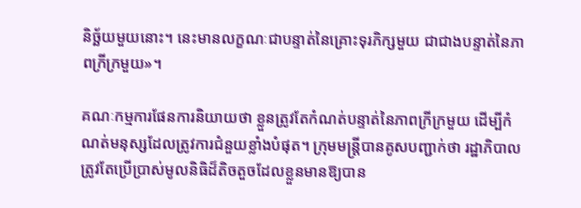និច្ឆ័យមួយនោះ។ នេះមានលក្ខណៈជាបន្ទាត់នៃគ្រោះទុរភិក្សមួយ ជាជាងបន្ទាត់នៃភាពក្រីក្រមួយ»។

គណៈកម្មការផែនការនិយាយថា ខ្លួនត្រូវតែកំណត់បន្ទាត់នៃភាពក្រីក្រមួយ ដើម្បីកំណត់មនុស្សដែលត្រូវការជំនួយខ្លាំងបំផុត។ ក្រុមមន្រ្តីបានគូសបញ្ជាក់ថា រដ្ឋាភិបាលត្រូវតែប្រើប្រាស់មូលនិធិដ៏តិចតួចដែលខ្លួនមានឱ្យបាន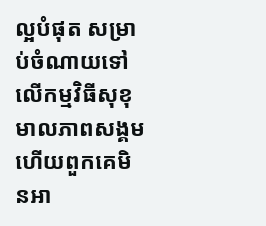ល្អបំផុត សម្រាប់ចំណាយទៅលើកម្មវិធីសុខុមាលភាពសង្គម ហើយពួកគេមិនអា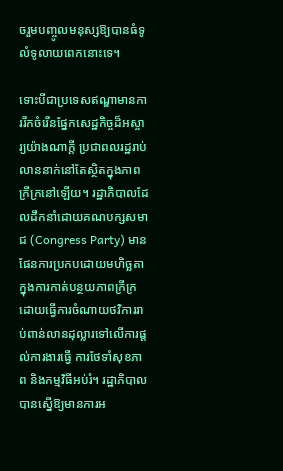ចរួមបញ្ចូលមនុស្សឱ្យបានធំទូលំទូលាយពេកនោះទេ។

ទោះបីជាប្រទេសឥណ្ឌាមានការរីកចំរើនផ្នែកសេដ្ឋកិច្ចដ៏អស្ចារ្យយ៉ាងណាក្តី ប្រជាពលរដ្ឋរាប់លាននាក់នៅតែស្ថិតក្នុងភាពក្រីក្រនៅឡើយ។ រដ្ឋាភិបាលដែលដឹកនាំដោយគណបក្សសមាជ (Congress Party) មានផែនការប្រកបដោយមហិច្ឆតាក្នុងការកាត់បន្ថយភាពក្រីក្រ ដោយធ្វើការចំណាយថវិការរាប់ពាន់លានដុល្លារទៅលើការផ្តល់ការងារធ្វើ ការថែទាំសុខភាព និងកម្មវិធីអប់រំ។ រដ្ឋាភិបាលបានស្នើឱ្យមានការអ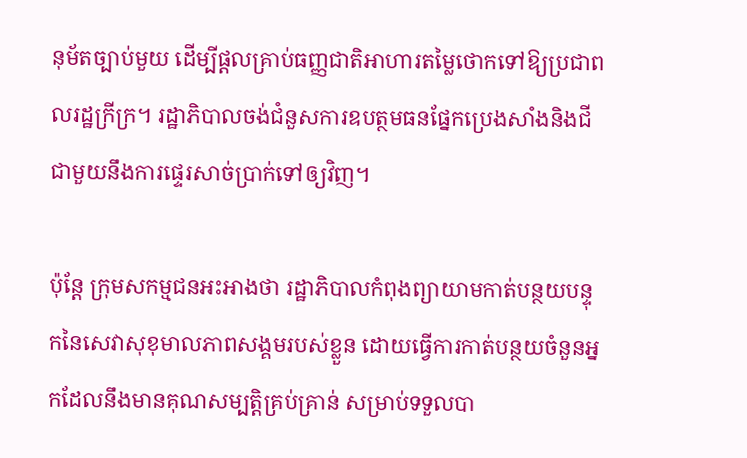នុម័តច្បាប់មួយ ដើម្បីផ្តលគ្រាប់ធញ្ញជាតិអាហារតម្លៃថោកទៅឱ្យប្រជាពលរដ្ឋក្រីក្រ។ រដ្ឋាភិបាលចង់ជំនួសការឧបត្ថមធនផ្នែកប្រេងសាំងនិងជី ជាមួយនឹងការផ្ទេរសាច់ប្រាក់ទៅឲ្យវិញ។

ប៉ុន្តែ ក្រុមសកម្មជនអះអាងថា រដ្ឋាភិបាលកំពុងព្យាយាមកាត់បន្ថយបន្ទុកនៃសេវាសុខុមាលភាពសង្គមរបស់ខ្លួន ដោយធ្វើការកាត់បន្ថយចំនួនអ្នកដែលនឹងមានគុណសម្បត្តិគ្រប់គ្រាន់ សម្រាប់ទទួលបា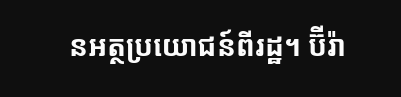នអត្ថប្រយោជន៍ពីរដ្ឋ។ ប៊ីរ៉ា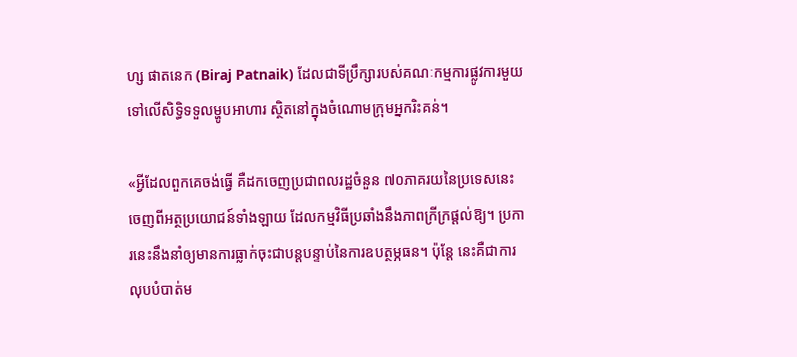ហ្ស ផាតនេក (Biraj Patnaik) ដែលជាទីប្រឹក្សារបស់គណៈកម្មការផ្លូវការមួយទៅលើសិទ្ធិទទួលម្ហូបអាហារ ស្ថិតនៅក្នុងចំណោមក្រុមអ្នករិះគន់។

«អ្វីដែលពួកគេចង់ធ្វើ គឺដកចេញប្រជាពលរដ្ឋចំនួន ៧០ភាគរយនៃប្រទេសនេះ ចេញពីអត្ថប្រយោជន៍ទាំងឡាយ ដែលកម្មវិធីប្រឆាំងនឹងភាពក្រីក្រផ្តល់ឱ្យ។ ប្រការនេះនឹងនាំឲ្យមានការធ្លាក់ចុះជាបន្តបន្ទាប់នៃការឧបត្ថម្ភធន។ ប៉ុន្តែ នេះគឺជាការលុបបំបាត់ម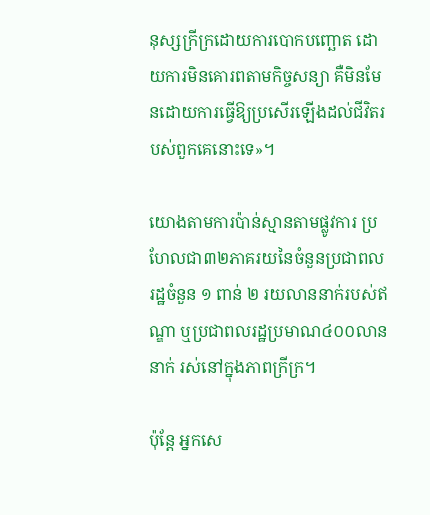នុស្សក្រីក្រដោយការបោកបញ្ឆោត ដោយការមិនគោរពតាមកិច្ចសន្យា គឺមិនមែនដោយការធ្វើឱ្យប្រសើរឡើងដល់ជីវិតរបស់ពួកគេនោះទេ»។

យោងតាមការប៉ាន់ស្មានតាមផ្លូវការ ប្រហែលជា៣២ភាគរយនៃចំនួនប្រជាពលរដ្ឋចំនួន ១ ពាន់ ២ រយលាននាក់របស់ឥណ្ឌា ឬប្រជាពលរដ្ឋប្រមាណ៤០០លាននាក់ រស់នៅក្នុងភាពក្រីក្រ។

ប៉ុន្តែ អ្នកសេ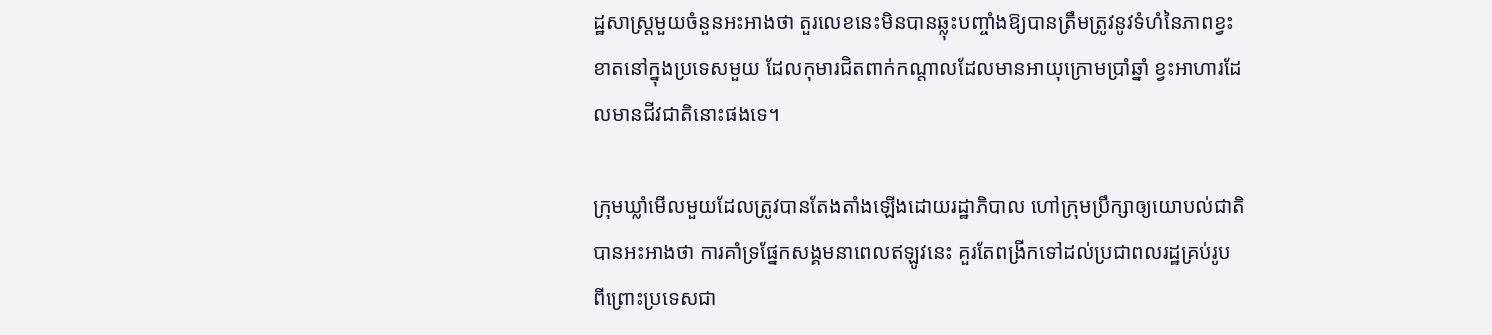ដ្ឋសាស្រ្តមួយចំនួនអះអាងថា តួរលេខនេះមិនបានឆ្លុះបញ្ចាំងឱ្យបានត្រឹមត្រូវនូវទំហំនៃភាពខ្វះខាតនៅក្នុងប្រទេសមួយ ដែលកុមារជិតពាក់កណ្តាលដែលមានអាយុក្រោមប្រាំឆ្នាំ ខ្វះអាហារដែលមានជីវជាតិនោះផងទេ។

ក្រុមឃ្លាំមើលមួយដែលត្រូវបានតែងតាំងឡើងដោយរដ្ឋាភិបាល ហៅក្រុមប្រឹក្សាឲ្យយោបល់ជាតិ បានអះអាងថា ការគាំទ្រផ្នែកសង្គមនាពេលឥឡូវនេះ គួរតែពង្រីកទៅដល់ប្រជាពលរដ្ឋគ្រប់រូប ពីព្រោះប្រទេសជា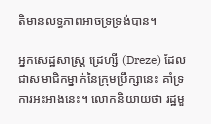តិមានលទ្ធភាពអាចទ្រទ្រង់បាន។

អ្នកសេដ្ឋសាស្រ្ត ដ្រេហ្សី (Dreze) ដែលជាសមាជិកម្នាក់នៃក្រុមប្រឹក្សានេះ គាំទ្រការអះអាងនេះ។ លោកនិយាយថា រដ្ឋមួ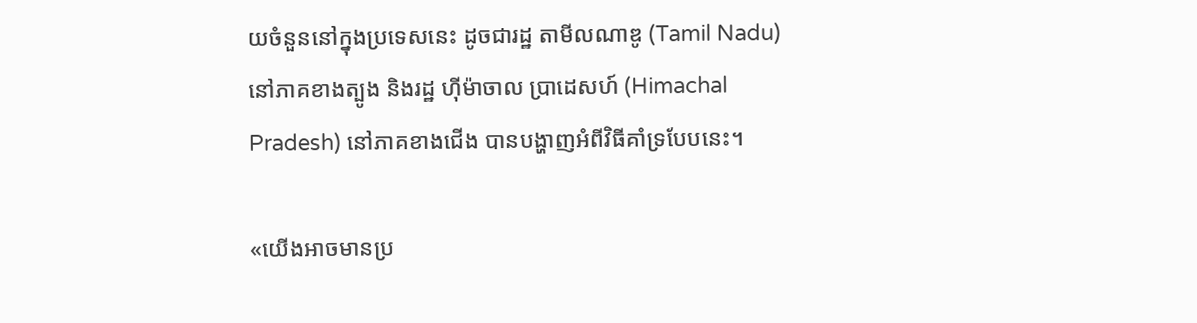យចំនួននៅក្នុងប្រទេសនេះ ដូចជារដ្ឋ តាមីលណាឌូ (Tamil Nadu) នៅភាគខាងត្បូង និងរដ្ឋ ហ៊ីម៉ាចាល ប្រាដេសហ៍ (Himachal Pradesh) នៅភាគខាងជើង បានបង្ហាញអំពីវិធីគាំទ្របែបនេះ។

«យើងអាចមានប្រ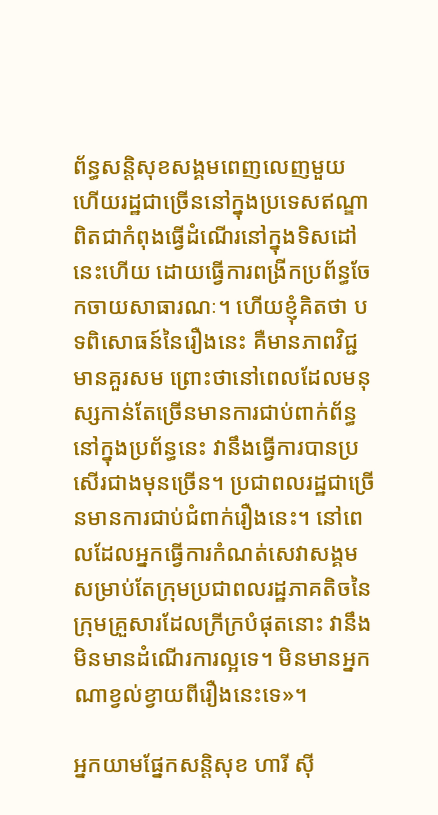ព័ន្ធសន្តិសុខសង្គមពេញលេញមួយ ហើយរដ្ឋជាច្រើននៅក្នុងប្រទេសឥណ្ឌា ពិតជាកំពុងធ្វើដំណើរនៅក្នុងទិសដៅនេះហើយ ដោយធ្វើការពង្រីកប្រព័ន្ធចែកចាយសាធារណៈ។ ហើយខ្ញុំគិតថា បទពិសោធន៍នៃរឿងនេះ គឺមានភាពវិជ្ជមានគួរសម ព្រោះថានៅពេលដែលមនុស្សកាន់តែច្រើនមានការជាប់ពាក់ព័ន្ធនៅក្នុងប្រព័ន្ធនេះ វានឹងធ្វើការបានប្រសើរជាងមុនច្រើន។ ប្រជាពលរដ្ឋជាច្រើនមានការជាប់ជំពាក់រឿងនេះ។ នៅពេលដែលអ្នកធ្វើការកំណត់សេវាសង្គមសម្រាប់តែក្រុមប្រជាពលរដ្ឋភាគតិចនៃក្រុមគ្រួសារដែលក្រីក្របំផុតនោះ វានឹងមិនមានដំណើរការល្អទេ។ មិនមានអ្នកណាខ្វល់ខ្វាយពីរឿងនេះទេ»។

អ្នកយាមផ្នែកសន្តិសុខ ហារី ស៊ី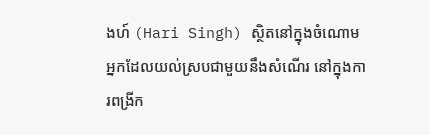ងហ៍ (Hari Singh) ស្ថិតនៅក្នុងចំណោមអ្នកដែលយល់ស្របជាមួយនឹងសំណើរ នៅក្នុងការពង្រីក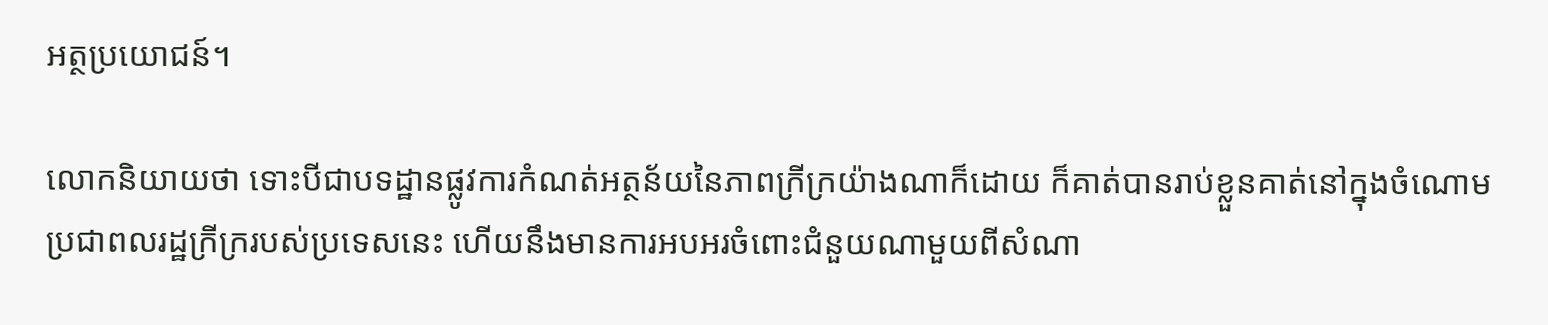អត្ថប្រយោជន៍។

លោកនិយាយថា ទោះបីជាបទដ្ឋានផ្លូវការកំណត់អត្ថន័យនៃភាពក្រីក្រយ៉ាងណាក៏ដោយ ក៏គាត់បានរាប់ខ្លួនគាត់នៅក្នុងចំណោមប្រជាពលរដ្ឋក្រីក្ររបស់ប្រទេសនេះ ហើយនឹងមានការអបអរចំពោះជំនួយណាមួយពីសំណា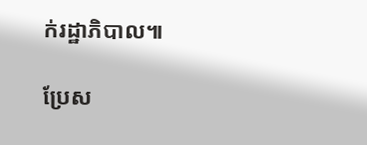ក់រដ្ឋាភិបាល៕

ប្រែស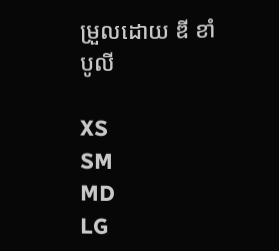ម្រួលដោយ ឌី ខាំបូលី

XS
SM
MD
LG